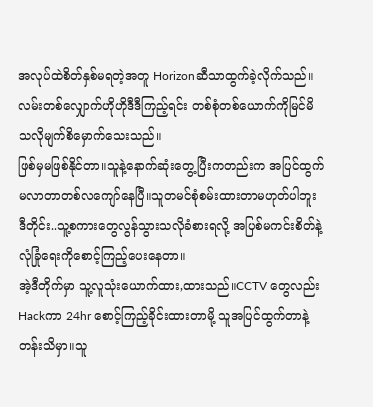အလုပ်ထဲစိတ်နှစ်မရတဲ့အတူ Horizonဆီသာထွက်ခဲ့လိုက်သည်။လမ်းတစ်လျှောက်ဟိုဟိုဒီဒီကြည့်ရင်း တစ်စုံတစ်ယောက်ကိုမြင်မိသလိုမျက်စိမှောက်သေးသည်။
ဖြစ်မှမဖြစ်နိုင်တာ။သူနဲ့နောက်ဆုံးတွေ့ပြီးကတည်းက အပြင်ထွက်မလာတာတစ်လကျော်နေပြီ။သူတမင်စုံစမ်းထားတာမဟုတ်ပါဘူး ဒီတိုင်း..သူ့စကားတွေလွန်သွားသလိုခံစားရလို့ အပြစ်မကင်းစိတ်နဲ့ လုံခြုံရေးကိုစောင့်ကြည့်ပေးနေတာ။
အဲ့ဒီတိုက်မှာ သူ့လူသုံးယောက်ထား,ထားသည်။CCTV တွေလည်း Hackကာ 24hr စောင့်ကြည့်ခိုင်းထားတာမို့ သူအပြင်ထွက်တာနဲ့တန်းသိမှာ။သူ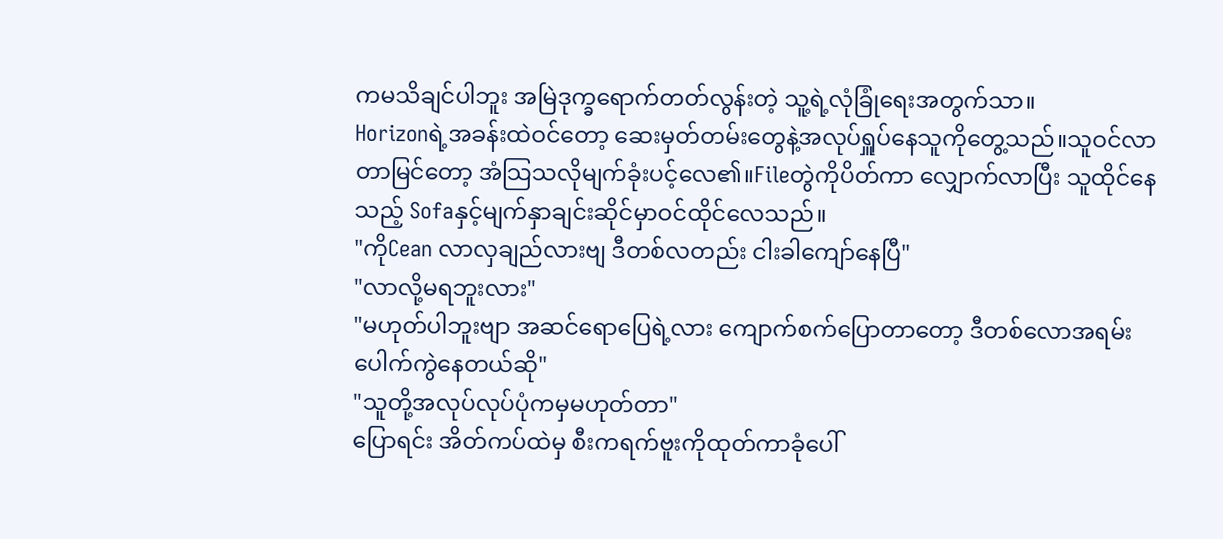ကမသိချင်ပါဘူး အမြဲဒုက္ခရောက်တတ်လွန်းတဲ့ သူ့ရဲ့လုံခြုံရေးအတွက်သာ။
Horizonရဲ့အခန်းထဲဝင်တော့ ဆေးမှတ်တမ်းတွေနဲ့အလုပ်ရှူပ်နေသူကိုတွေ့သည်။သူဝင်လာတာမြင်တော့ အံသြသလိုမျက်ခုံးပင့်လေ၏။Fileတွဲကိုပိတ်ကာ လျှောက်လာပြီး သူထိုင်နေသည့် Sofaနှင့်မျက်နှာချင်းဆိုင်မှာဝင်ထိုင်လေသည်။
"ကိုCean လာလှချည်လားဗျ ဒီတစ်လတည်း ငါးခါကျော်နေပြီ"
"လာလို့မရဘူးလား"
"မဟုတ်ပါဘူးဗျာ အဆင်ရောပြေရဲ့လား ကျောက်စက်ပြောတာတော့ ဒီတစ်လောအရမ်းပေါက်ကွဲနေတယ်ဆို"
"သူတို့အလုပ်လုပ်ပုံကမှမဟုတ်တာ"
ပြောရင်း အိတ်ကပ်ထဲမှ စီးကရက်ဗူးကိုထုတ်ကာခုံပေါ်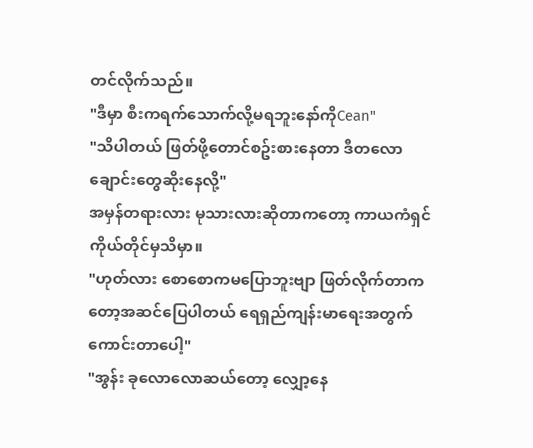တင်လိုက်သည်။
"ဒီမှာ စီးကရက်သောက်လို့မရဘူးနော်ကိုCean"
"သိပါတယ် ဖြတ်ဖို့တောင်စဥ်းစားနေတာ ဒီတလော ချောင်းတွေဆိုးနေလို့"
အမှန်တရားလား မုသားလားဆိုတာကတော့ ကာယကံရှင်ကိုယ်တိုင်မှသိမှာ။
"ဟုတ်လား စောစောကမပြောဘူးဗျာ ဖြတ်လိုက်တာကတော့အဆင်ပြေပါတယ် ရေရှည်ကျန်းမာရေးအတွက်ကောင်းတာပေါ့"
"အွန်း ခုလောလောဆယ်တော့ လျှော့နေ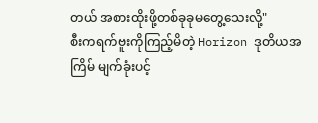တယ် အစားထိုးဖို့တစ်ခုခုမတွေ့သေးလို့"
စီးကရက်ဗူးကိုကြည့်မိတဲ့ Horizon ဒုတိယအကြိမ် မျက်ခုံးပင့်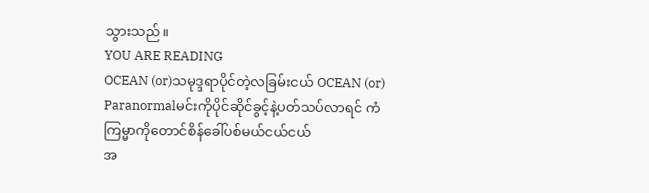သွားသည်။
YOU ARE READING
OCEAN (or)သမုဒ္ဒရာပိုင်တဲ့လခြမ်းငယ် OCEAN (or)
Paranormalမင်းကိုပိုင်ဆိုင်ခွင့်နဲ့ပတ်သပ်လာရင် ကံကြမ္မာကိုတောင်စိန်ခေါ်ပစ်မယ်ငယ်ငယ်
အ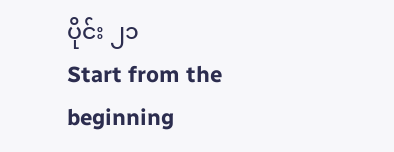ပိုင်း ၂၁
Start from the beginning